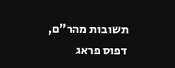תשובות מהר"ם, דפוס פראג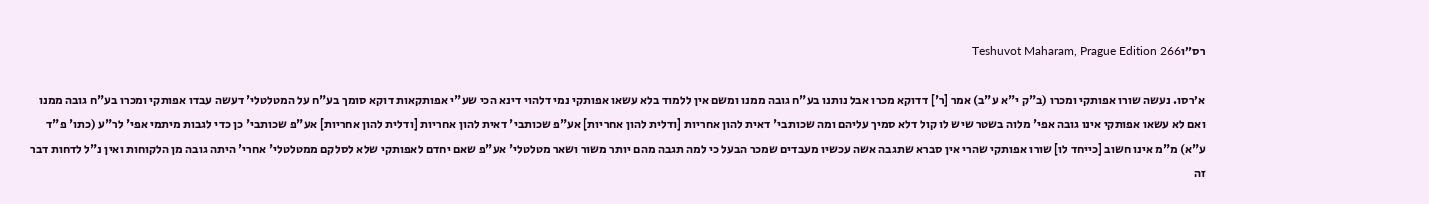רס״וTeshuvot Maharam, Prague Edition 266

א׳רסו. נעשה שורו אפותקי ומכרו (ב"ק י"א ע"ב) אמר [ר'] דדוקא מכרו אבל נותנו בע"ח גובה ממנו ומשם אין ללמוד בלא עשאו אפותקי נמי דלהוי דינא הכי שע"י אפותקאות דוקא סומך בע"ח על המטלטלי' דעשה עבדו אפותקי ומכרו בע"ח גובה ממנו ואם לא עשאו אפותקי אינו גובה אפי' מלוה בשטר שיש לו קול דלא סמיך עליהם ומה שכותבי' דאית להון אחריות [ודלית להון אחריות] אע"פ שכותבי' דאית להון אחריות [ודלית להון אחריות] אע"פ שכותבי' כן כדי לגבות מיתמי אפי' לר"ע (כתו' פ"ד ע"א) מ"מ אינו חשוב [כייחד לו] שורו אפותקי שהרי אין סברא שתגבה אשה עכשיו מעבדים שמכר הבעל כי למה תגבה מהם יותר משור ושאר מטלטלי' אע"פ שאם יחדם לאפותקי שלא לסלקם ממטלטלי' אחרי' היתה גובה מן הלקוחות ואין נ"ל לדחות דבר זה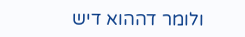ולומר דההוא דיש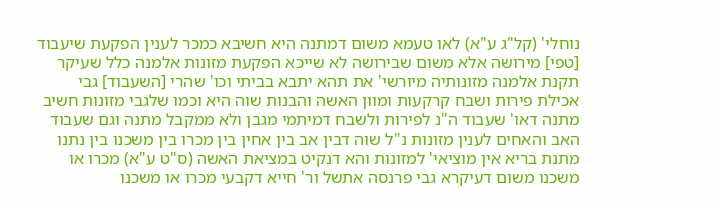נוחלי' (קל"ג ע"א) לאו טעמא משום דמתנה היא חשיבא כמכר לענין הפקעת שיעבוד [טפי] מירושה אלא משום שבירושה לא שייכא הפקעת מזונות אלמנה כלל שעיקר תקנת אלמנה מזונותיה מיורשי' את תהא יתבא בביתי וכו' שהרי [השעבוד] גבי אכילת פירות ושבח קרקעות ומוון האשה והבנות שוה היא וכמו שלגבי מזונות חשיב מתנה דאו' שעבוד ה"נ לפירות ולשבח דמיתמי מגבן ולא ממקבל מתנה וגם שעבוד האב והאחים לענין מזונות נ"ל שוה דבין אב בין אחין בין מכרו בין משכנו בין נתנו מתנת בריא אין מוציאי' למזונות והא דנקיט במציאת האשה (ס"ט ע"א) מכרו או משכנו משום דעיקרא גבי פרנסה אתשל ור' חייא דקבעי מכרו או משכנו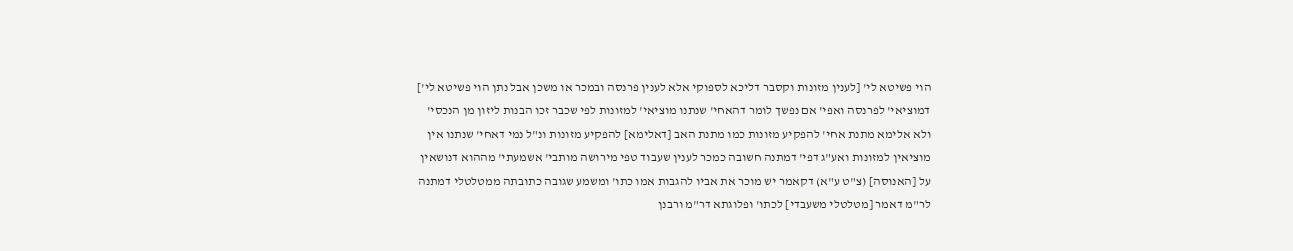הוי פשיטא לי' [לענין מזונות וקסבר דליכא לספוקי אלא לענין פרנסה ובמכר או משכן אבל נתן הוי פשיטא לי'] דמוציאי' לפרנסה ואפי' אם נפשך לומר דהאחי' שנתנו מוציאי' למזונות לפי שכבר זכו הבנות ליזון מן הנכסי' ולא אלימא מתנת אחי' להפקיע מזונות כמו מתנת האב [דאלימא] להפקיע מזונות ונ"ל נמי דאחי' שנתנו אין מוציאין למזונות ואע"ג דפי' דמתנה חשובה כמכר לענין שעבוד טפי מירושה מותבי' אשמעתי' מההוא דנושאין על [האנוסה] (צ"ט ע"א) דקאמר יש מוכר את אביו להגבות אמו כתו' ומשמע שגובה כתובתה ממטלטלי דמתנה לר"מ דאמר [מטלטלי משעבדי] לכתו' ופלוגתא דר"מ ורבנן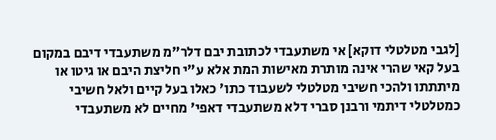[לגבי מטלטלי דוקא] אי משתעבדי לכתובת יבם דלר"מ משתעבדי דיבם במקום בעל קאי שהרי אינה מותרת מאישות המת אלא ע"י חליצת היבם או גיטו או מיתתתו ולהכי חשיבי מטלטלי לשעבוד כתו' כאלו בעל קיים ולאל חשיבי כמטלטלי דיתמי ורבנן סברי דלא משתעבדי דאפי' מחיים לא משתעבדי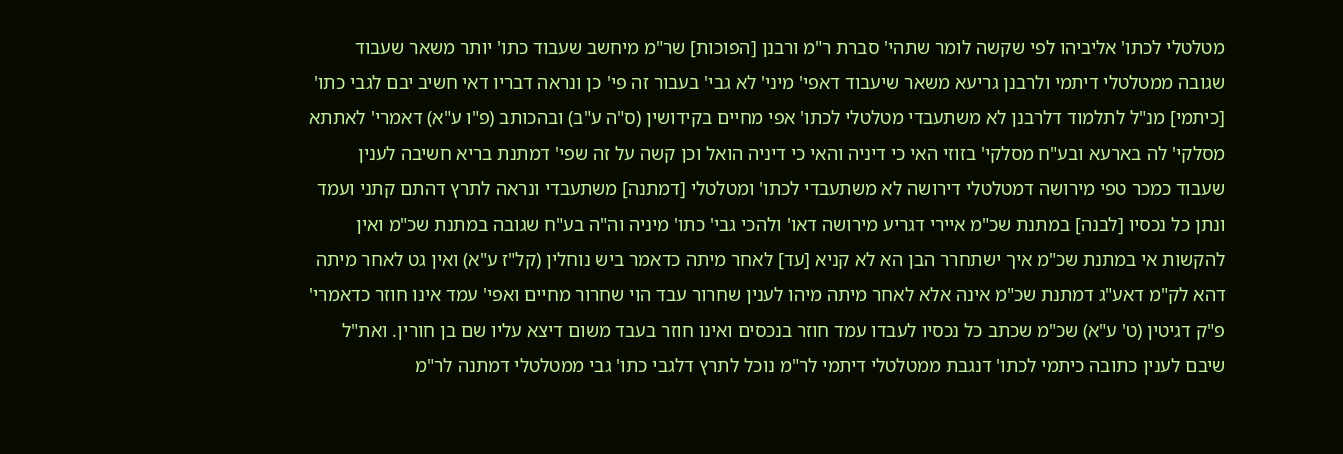מטלטלי לכתו' אליביהו לפי שקשה לומר שתהי' סברת ר"מ ורבנן [הפוכות] שר"מ מיחשב שעבוד כתו' יותר משאר שעבוד שגובה ממטלטלי דיתמי ולרבנן גריעא משאר שיעבוד דאפי' מיני' לא גבי' בעבור זה פי' כן ונראה דבריו דאי חשיב יבם לגבי כתו' [כיתמי] מנ"ל לתלמוד דלרבנן לא משתעבדי מטלטלי לכתו' אפי מחיים בקידושין (ס"ה ע"ב) ובהכותב (פ"ו ע"א) דאמרי' לאתתא מסלקי' לה בארעא ובע"ח מסלקי' בזוזי האי כי דיניה והאי כי דיניה הואל וכן קשה על זה שפי' דמתנת בריא חשיבה לענין שעבוד כמכר טפי מירושה דמטלטלי דירושה לא משתעבדי לכתו' ומטלטלי [דמתנה] משתעבדי ונראה לתרץ דהתם קתני ועמד ונתן כל נכסיו [לבנה] במתנת שכ"מ איירי דגריע מירושה דאו' ולהכי גבי' כתו' מיניה וה"ה בע"ח שגובה במתנת שכ"מ ואין להקשות אי במתנת שכ"מ איך ישתחרר הבן הא לא קניא [עד] לאחר מיתה כדאמר ביש נוחלין (קל"ז ע"א) ואין גט לאחר מיתה דהא לק"מ דאע"ג דמתנת שכ"מ אינה אלא לאחר מיתה מיהו לענין שחרור עבד הוי שחרור מחיים ואפי' עמד אינו חוזר כדאמרי' פ"ק דגיטין (ט' ע"א) שכ"מ שכתב כל נכסיו לעבדו עמד חוזר בנכסים ואינו חוזר בעבד משום דיצא עליו שם בן חורין. ואת"ל שיבם לענין כתובה כיתמי לכתו' דנגבת ממטלטלי דיתמי לר"מ נוכל לתרץ דלגבי כתו' גבי ממטלטלי דמתנה לר"מ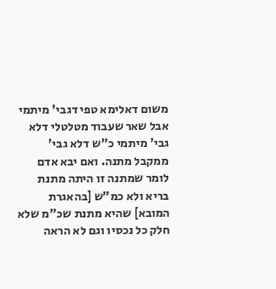משום דאלימא טפי דגבי' מיתמי אבל שאר שעבוד מטלטלי דלא גבי' מיתמי כ"ש דלא גבי' ממקבל מתנה. ואם יבא אדם לומר שמתנה זו היתה מתנת בריא ולא כמ"ש [בהאגרת המובא] שהיא מתנת שכ"מ שלא חלק כל נכסיו וגם לא הראה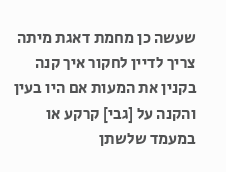שעשה כן מחמת דאגת מיתה צריך לדיין לחקור איך קנה בקנין את המעות אם היו בעין והקנה על [גבי] קרקע או במעמד שלשתן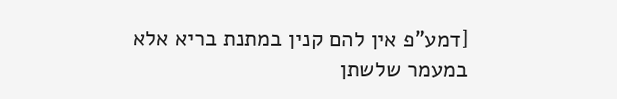[דמע"פ אין להם קנין במתנת בריא אלא במעמר שלשתן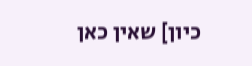כיון] שאין כאן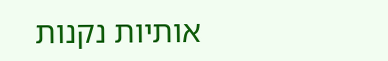אותיות נקנות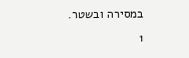במסירה ובשטר.
1